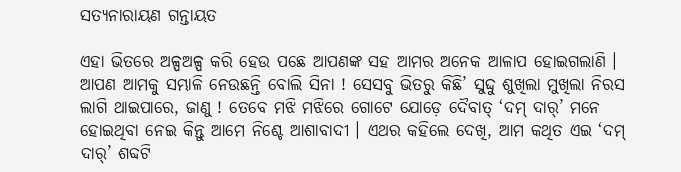ସତ୍ୟନାରାୟଣ ଗନ୍ତାୟତ

ଏହା ଭିତରେ ଅଳ୍ପଅଳ୍ପ କରି ହେଉ ପଛେ ଆପଣଙ୍କ ସହ ଆମର ଅନେକ ଆଳାପ ହୋଇଗଲାଣି । ଆପଣ ଆମକୁ ସମ୍ଭାଳି ନେଉଛନ୍ତି ବୋଲି ସିନା ! ସେସବୁ ଭିତରୁ କିଛି’ ସୁଦ୍ଦୁ ଶୁଖିଲା ମୁଖିଲା ନିରସ ଲାଗି ଥାଇପାରେ, ଜାଣୁ ! ତେବେ ମଝି ମଝିରେ ଗୋଟେ ଯୋଡ଼େ ଦୈବାତ୍ ‘ଦମ୍ ଦାର୍’ ମନେ ହୋଇଥିବା ନେଇ କିନ୍ତୁ ଆମେ ନିଶ୍ଚେ ଆଶାବାଦୀ । ଏଥର କହିଲେ ଦେଖି, ଆମ କଥିତ ଏଇ ‘ଦମ୍ ଦାର୍’ ଶବ୍ଦଟି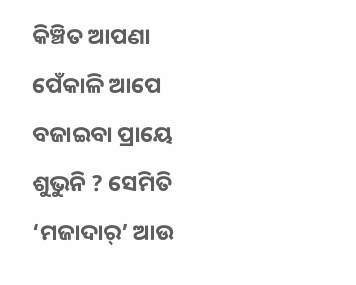କିଞ୍ଚିତ ଆପଣା ପେଁକାଳି ଆପେ ବଜାଇବା ପ୍ରାୟେ ଶୁଭୁନି ? ସେମିତି ‘ମଜାଦାର୍’ ଆଉ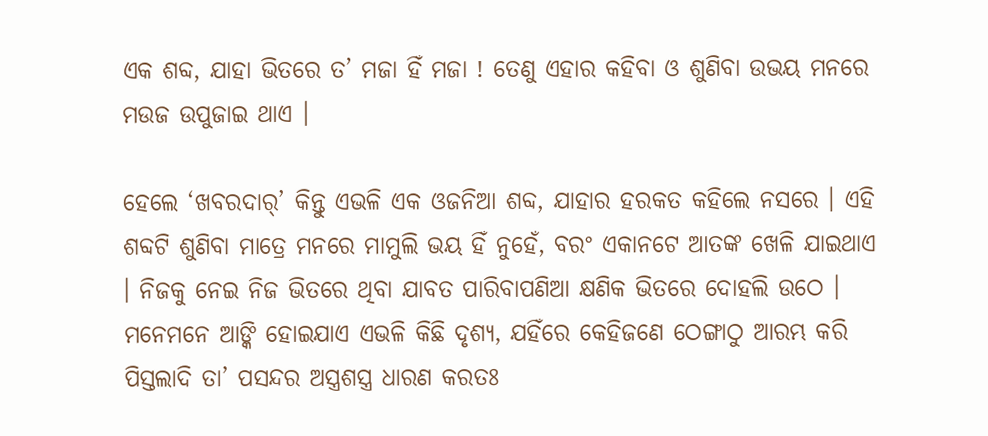ଏକ ଶବ୍ଦ, ଯାହା ଭିତରେ ତ’ ମଜା ହିଁ ମଜା ! ତେଣୁ ଏହାର କହିବା ଓ ଶୁଣିବା ଉଭୟ ମନରେ ମଉଜ ଉପୁଜାଇ ଥାଏ ।

ହେଲେ ‘ଖବରଦାର୍’ କିନ୍ତୁ ଏଭଳି ଏକ ଓଜନିଆ ଶବ୍ଦ, ଯାହାର ହରକତ କହିଲେ ନସରେ । ଏହି ଶବ୍ଦଟି ଶୁଣିବା ମାତ୍ରେ ମନରେ ମାମୁଲି ଭୟ ହିଁ ନୁହେଁ, ବରଂ ଏକାନଟେ ଆତଙ୍କ ଖେଳି ଯାଇଥାଏ । ନିଜକୁ ନେଇ ନିଜ ଭିତରେ ଥିବା ଯାବତ ପାରିବାପଣିଆ କ୍ଷଣିକ ଭିତରେ ଦୋହଲି ଉଠେ । ମନେମନେ ଆଙ୍କି ହୋଇଯାଏ ଏଭଳି କିଛି ଦୃଶ୍ୟ, ଯହିଁରେ କେହିଜଣେ ଠେଙ୍ଗାଠୁ ଆରମ୍ଭ କରି ପିସ୍ତଲାଦି ତା’ ପସନ୍ଦର ଅସ୍ତ୍ରଶସ୍ତ୍ର ଧାରଣ କରତଃ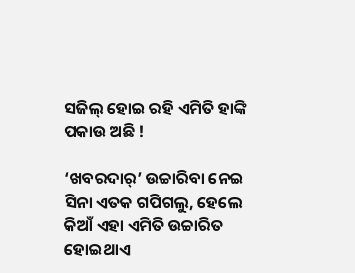ସଜିଲ୍ ହୋଇ ରହି ଏମିତି ହାଙ୍କି ପକାଉ ଅଛି !

‘ଖବରଦାର୍’ ଉଚ୍ଚାରିବା ନେଇ ସିନା ଏତକ ଗପିଗଲୁ, ହେଲେ କିଆଁ ଏହା ଏମିତି ଉଚ୍ଚାରିତ ହୋଇଥାଏ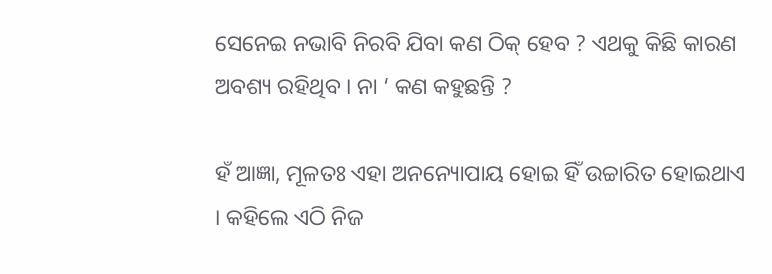ସେନେଇ ନଭାବି ନିରବି ଯିବା କଣ ଠିକ୍ ହେବ ? ଏଥକୁ କିଛି କାରଣ ଅବଶ୍ୟ ରହିଥିବ । ନା ‘ କଣ କହୁଛନ୍ତି ?

ହଁ ଆଜ୍ଞା, ମୂଳତଃ ଏହା ଅନନ୍ୟୋପାୟ ହୋଇ ହିଁ ଉଚ୍ଚାରିତ ହୋଇଥାଏ । କହିଲେ ଏଠି ନିଜ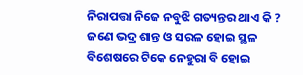ନିରାପତ୍ତା ନିଜେ ନବୁଝି ଗତ୍ୟନ୍ତର ଥାଏ କି ? ଜଣେ ଭଦ୍ର ଶାନ୍ତ ଓ ସରଳ ହୋଇ ସ୍ଥଳ ବିଶେଷରେ ଟିକେ ନେହୁରା ବି ହୋଇ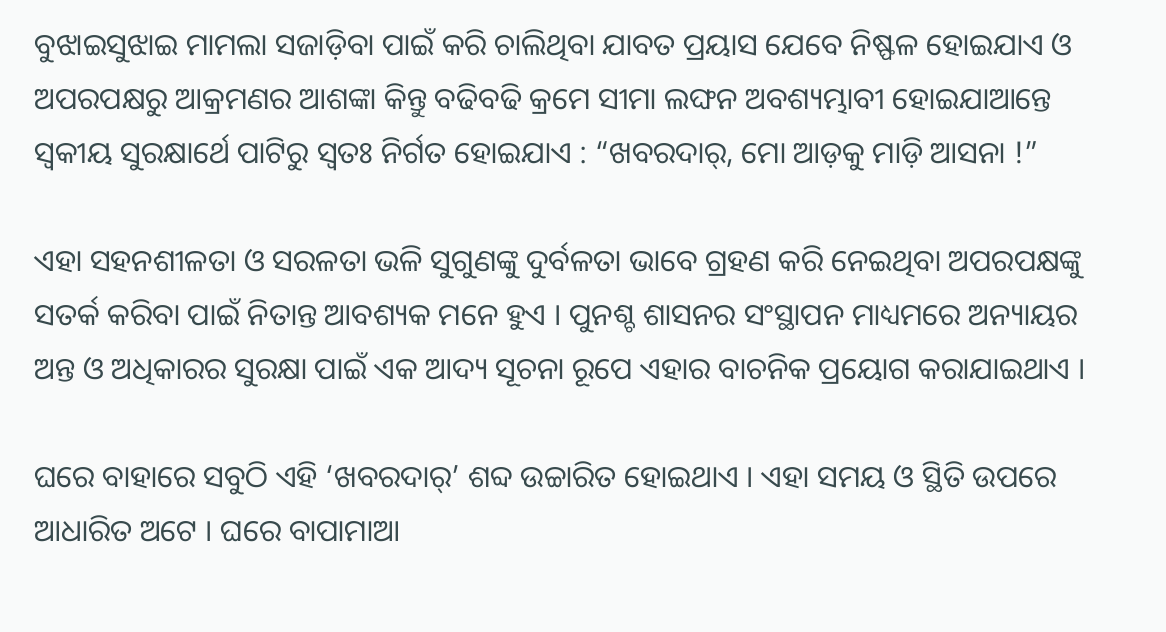ବୁଝାଇସୁଝାଇ ମାମଲା ସଜାଡ଼ିବା ପାଇଁ କରି ଚାଲିଥିବା ଯାବତ ପ୍ରୟାସ ଯେବେ ନିଷ୍ଫଳ ହୋଇଯାଏ ଓ ଅପରପକ୍ଷରୁ ଆକ୍ରମଣର ଆଶଙ୍କା କିନ୍ତୁ ବଢିବଢି କ୍ରମେ ସୀମା ଲଙ୍ଘନ ଅବଶ୍ୟମ୍ଭାବୀ ହୋଇଯାଆନ୍ତେ ସ୍ୱକୀୟ ସୁରକ୍ଷାର୍ଥେ ପାଟିରୁ ସ୍ୱତଃ ନିର୍ଗତ ହୋଇଯାଏ : “ଖବରଦାର୍, ମୋ ଆଡ଼କୁ ମାଡ଼ି ଆସନା !”

ଏହା ସହନଶୀଳତା ଓ ସରଳତା ଭଳି ସୁଗୁଣଙ୍କୁ ଦୁର୍ବଳତା ଭାବେ ଗ୍ରହଣ କରି ନେଇଥିବା ଅପରପକ୍ଷଙ୍କୁ ସତର୍କ କରିବା ପାଇଁ ନିତାନ୍ତ ଆବଶ୍ୟକ ମନେ ହୁଏ । ପୁନଶ୍ଚ ଶାସନର ସଂସ୍ଥାପନ ମାଧ୍ୟମରେ ଅନ୍ୟାୟର ଅନ୍ତ ଓ ଅଧିକାରର ସୁରକ୍ଷା ପାଇଁ ଏକ ଆଦ୍ୟ ସୂଚନା ରୂପେ ଏହାର ବାଚନିକ ପ୍ରୟୋଗ କରାଯାଇଥାଏ ।

ଘରେ ବାହାରେ ସବୁଠି ଏହି ‘ଖବରଦାର୍’ ଶବ୍ଦ ଉଚ୍ଚାରିତ ହୋଇଥାଏ । ଏହା ସମୟ ଓ ସ୍ଥିତି ଉପରେ ଆଧାରିତ ଅଟେ । ଘରେ ବାପାମାଆ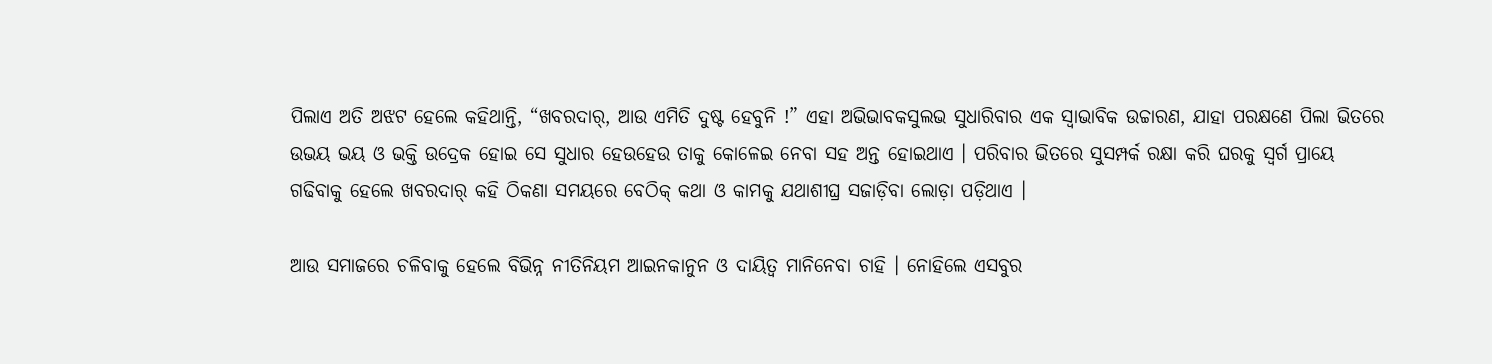ପିଲାଏ ଅତି ଅଝଟ ହେଲେ କହିଥାନ୍ତି, “ଖବରଦାର୍, ଆଉ ଏମିତି ଦୁଷ୍ଟ ହେବୁନି !” ଏହା ଅଭିଭାବକସୁଲଭ ସୁଧାରିବାର ଏକ ସ୍ୱାଭାବିକ ଉଚ୍ଚାରଣ, ଯାହା ପରକ୍ଷଣେ ପିଲା ଭିତରେ ଉଭୟ ଭୟ ଓ ଭକ୍ତି ଉଦ୍ରେକ ହୋଇ ସେ ସୁଧାର ହେଉହେଉ ତାକୁ କୋଳେଇ ନେବା ସହ ଅନ୍ତ ହୋଇଥାଏ । ପରିବାର ଭିତରେ ସୁସମ୍ପର୍କ ରକ୍ଷା କରି ଘରକୁ ସ୍ୱର୍ଗ ପ୍ରାୟେ ଗଢିବାକୁ ହେଲେ ଖବରଦାର୍ କହି ଠିକଣା ସମୟରେ ବେଠିକ୍ କଥା ଓ କାମକୁ ଯଥାଶୀଘ୍ର ସଜାଡ଼ିବା ଲୋଡ଼ା ପଡ଼ିଥାଏ ।

ଆଉ ସମାଜରେ ଚଳିବାକୁ ହେଲେ ବିଭିନ୍ନ ନୀତିନିୟମ ଆଇନକାନୁନ ଓ ଦାୟିତ୍ୱ ମାନିନେବା ଚାହି । ନୋହିଲେ ଏସବୁର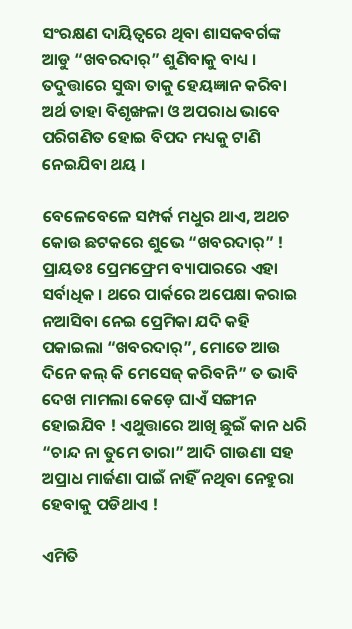ସଂରକ୍ଷଣ ଦାୟିତ୍ୱରେ ଥିବା ଶାସକବର୍ଗଙ୍କ ଆଡୁ “ଖବରଦାର୍” ଶୁଣିବାକୁ ବାଧ୍ୟ । ତଦୁତ୍ତାରେ ସୁଦ୍ଧା ତାକୁ ହେୟଜ୍ଞାନ କରିବା ଅର୍ଥ ତାହା ବିଶୃଙ୍ଖଳା ଓ ଅପରାଧ ଭାବେ ପରିଗଣିତ ହୋଇ ବିପଦ ମଧ୍ୟକୁ ଟାଣି ନେଇଯିବା ଥୟ ।

ବେଳେବେଳେ ସମ୍ପର୍କ ମଧୁର ଥାଏ, ଅଥଚ କୋଉ ଛଟକରେ ଶୁଭେ “ଖବରଦାର୍” ! ପ୍ରାୟତଃ ପ୍ରେମଫ୍ରେମ ବ୍ୟାପାରରେ ଏହା ସର୍ବାଧିକ । ଥରେ ପାର୍କରେ ଅପେକ୍ଷା କରାଇ ନଆସିବା ନେଇ ପ୍ରେମିକା ଯଦି କହି ପକାଇଲା “ଖବରଦାର୍”, ମୋତେ ଆଉ ଦିନେ କଲ୍ କି ମେସେଜ୍ କରିବନି” ତ ଭାବି ଦେଖ ମାମଲା କେଡ଼େ ଘାଏଁ ସଙ୍ଗୀନ ହୋଇଯିବ ! ଏଥୁତ୍ତାରେ ଆଖି ଛୁଇଁ କାନ ଧରି “ଚାନ୍ଦ ନା ତୁମେ ତାରା” ଆଦି ଗାଉଣା ସହ ଅପ୍ରାଧ ମାର୍ଜଣା ପାଇଁ ନାହିଁ ନଥିବା ନେହୁରା ହେବାକୁ ପଡିଥାଏ !

ଏମିତି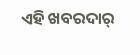ଏହି ଖବରଦାର୍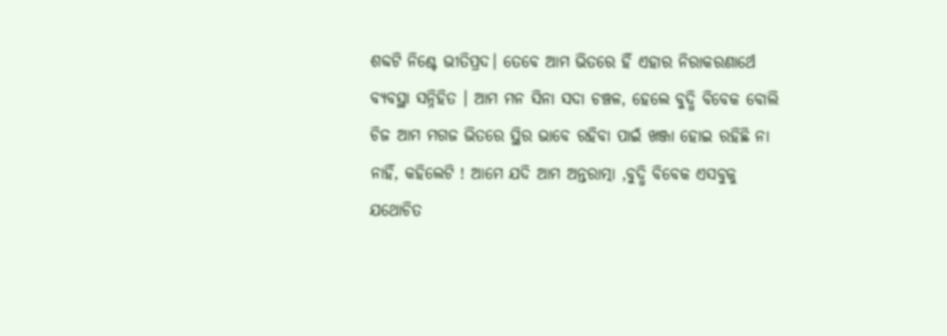ଶବ୍ଦଟି ନିଶ୍ଚେ ଭୀତିପ୍ରଦ। ତେବେ ଆମ ଭିତରେ ହିଁ ଏହାର ନିରାକରଣାର୍ଥେ ବ୍ୟବସ୍ଥା ସନ୍ନିହିତ । ଆମ ମନ ସିନା ସଦା ଚଞ୍ଚଳ, ହେଲେ ବୁଦ୍ଧି ବିବେକ ବୋଲି ଚିଜ ଆମ ମଗଜ ଭିତରେ ସ୍ଥିର ଭାବେ ରହିବା ପାଇଁ ଖଞ୍ଜା ହୋଇ ରହିଛି ନା ନାହିଁ, କହିଲେଟି ! ଆମେ ଯଦି ଆମ ଅନ୍ତରାତ୍ମା ,ବୁଦ୍ଧି ବିବେକ ଏସବୁକୁ ଯଥୋଚିତ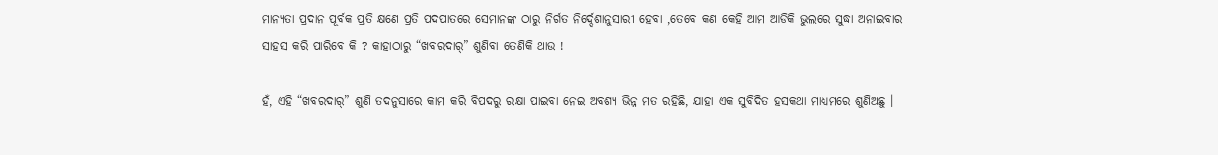ମାନ୍ୟତା ପ୍ରଦାନ ପୂର୍ବକ ପ୍ରତି କ୍ଷଣେ ପ୍ରତି ପଦପାତରେ ସେମାନଙ୍କ ଠାରୁ ନିର୍ଗତ ନିର୍ଦ୍ଦେଶାନୁସାରୀ ହେବା ,ତେବେ କଣ କେହି ଆମ ଆଡିକି ଭୁଲରେ ସୁଦ୍ଧା ଅନାଇବାର ସାହସ କରି ପାରିବେ କି ? କାହାଠାରୁ “ଖବରଦାର୍” ଶୁଣିବା ତେଣିକି ଥାଉ !

ହଁ, ଏହି “ଖବରଦାର୍” ଶୁଣି ତଦନୁସାରେ କାମ କରି ବିପଦରୁ ରକ୍ଷା ପାଇବା ନେଇ ଅବଶ୍ୟ ଭିନ୍ନ ମତ ରହିଛି, ଯାହା ଏକ ସୁବିଦିତ ହସକଥା ମାଧ୍ୟମରେ ଶୁଣିଅଛୁ ।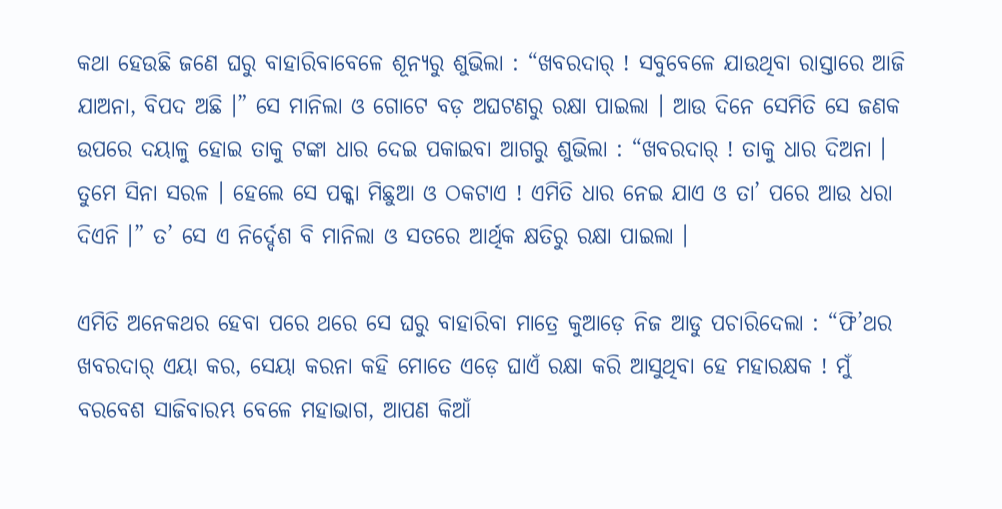କଥା ହେଉଛି ଜଣେ ଘରୁ ବାହାରିବାବେଳେ ଶୂନ୍ୟରୁ ଶୁଭିଲା : “ଖବରଦାର୍ ! ସବୁବେଳେ ଯାଉଥିବା ରାସ୍ତାରେ ଆଜି ଯାଅନା, ବିପଦ ଅଛି ।” ସେ ମାନିଲା ଓ ଗୋଟେ ବଡ଼ ଅଘଟଣରୁ ରକ୍ଷା ପାଇଲା । ଆଉ ଦିନେ ସେମିତି ସେ ଜଣକ ଉପରେ ଦୟାଳୁ ହୋଇ ତାକୁ ଟଙ୍କା ଧାର ଦେଇ ପକାଇବା ଆଗରୁ ଶୁଭିଲା : “ଖବରଦାର୍ ! ତାକୁ ଧାର ଦିଅନା । ତୁମେ ସିନା ସରଳ । ହେଲେ ସେ ପକ୍କା ମିଛୁଆ ଓ ଠକଟାଏ ! ଏମିତି ଧାର ନେଇ ଯାଏ ଓ ତା’ ପରେ ଆଉ ଧରା ଦିଏନି ।” ତ’ ସେ ଏ ନିର୍ଦ୍ଦେଶ ବି ମାନିଲା ଓ ସତରେ ଆର୍ଥିକ କ୍ଷତିରୁ ରକ୍ଷା ପାଇଲା ।

ଏମିତି ଅନେକଥର ହେବା ପରେ ଥରେ ସେ ଘରୁ ବାହାରିବା ମାତ୍ରେ କୁଆଡ଼େ ନିଜ ଆଡୁ ପଚାରିଦେଲା : “ଫି’ଥର ଖବରଦାର୍ ଏୟା କର, ସେୟା କରନା କହି ମୋତେ ଏଡ଼େ ଘାଏଁ ରକ୍ଷା କରି ଆସୁଥିବା ହେ ମହାରକ୍ଷକ ! ମୁଁ ବରବେଶ ସାଜିବାରମ୍ଭ ବେଳେ ମହାଭାଗ, ଆପଣ କିଆଁ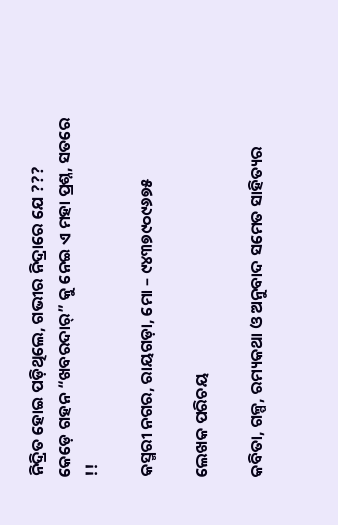ନିଦ୍ରିତ ହୋଇ ପଡ଼ିଥିଲେ, ଗଭୀର ନିଦ୍ରାରେ ଯେ ???
କେଡ଼େ ଗହନ “ଖବରଦାର୍” କୁ ନେଇ ଏ ମହା ପ୍ରଶ୍ନ, ସତରେ !!

କସ୍ମରୀ ନଗର, ରାୟଗଡ଼ା, ମୋ – ୯୪୩୭୯୦୯୬୭୫

ଲେଖକ ପରିଚୟ

କବିତା, ଗଳ୍ପ, ରମ୍ୟକଥା ଓ ଅନୁବାଦ ସମେତ ସାହିତ୍ୟର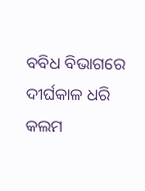ବବିଧ ବିଭାଗରେ ଦୀର୍ଘକାଳ ଧରି କଲମ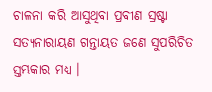ଚାଳନା କରି ଆସୁଥିବା ପ୍ରବୀଣ ସ୍ରଷ୍ଟା ସତ୍ୟନାରାୟଣ ଗନ୍ତାୟତ ଜଣେ ସୁପରିଚିତ ସ୍ତମ୍ଭକାର ମଧ୍ୟ ।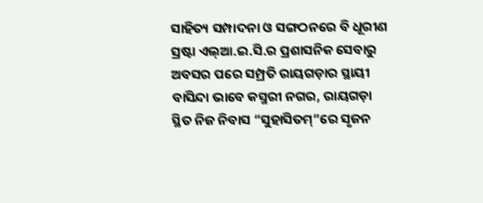ସାହିତ୍ୟ ସମ୍ପାଦନା ଓ ସଙ୍ଗଠନରେ ବି ଧୂରୀଣ ସ୍ରଷ୍ଟା ଏଲ୍ଆ.ଇ.ସି.ର ପ୍ରଶାସନିକ ସେବାରୁ ଅବସର ପରେ ସମ୍ପ୍ରତି ରାୟଗଡ଼ାର ସ୍ଥାୟୀ ବାସିନ୍ଦା ଭାବେ କସ୍ମରୀ ନଗର, ରାୟଗଡ଼ା ସ୍ଥିତ ନିଜ ନିବାସ “ସୁହାସିତମ୍”ରେ ସୃଜନ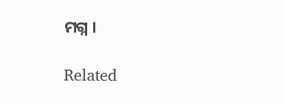ମଗ୍ନ ।

Related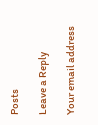Posts

Leave a Reply

Your email address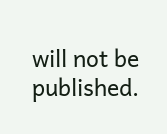will not be published.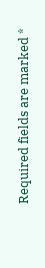Required fields are marked *